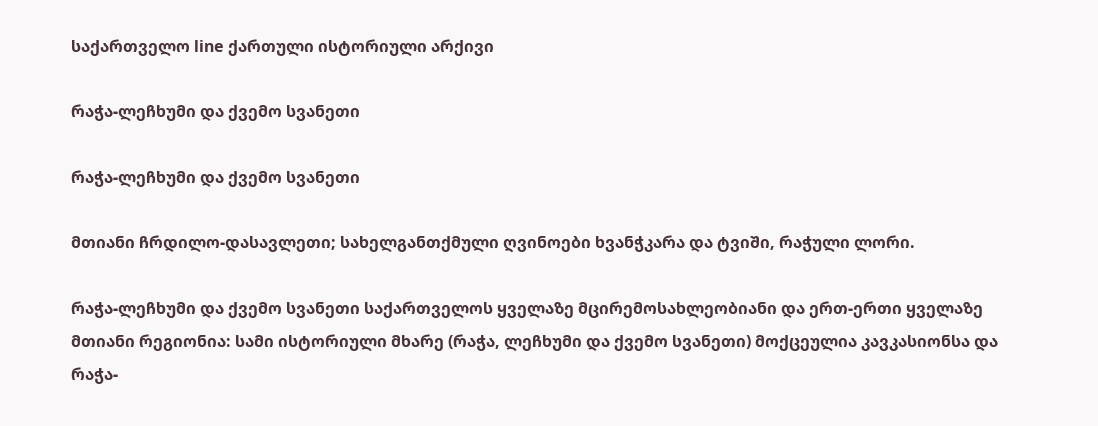საქართველო line ქართული ისტორიული არქივი

რაჭა-ლეჩხუმი და ქვემო სვანეთი

რაჭა-ლეჩხუმი და ქვემო სვანეთი

მთიანი ჩრდილო-დასავლეთი; სახელგანთქმული ღვინოები ხვანჭკარა და ტვიში, რაჭული ლორი.

რაჭა-ლეჩხუმი და ქვემო სვანეთი საქართველოს ყველაზე მცირემოსახლეობიანი და ერთ-ერთი ყველაზე მთიანი რეგიონია: სამი ისტორიული მხარე (რაჭა, ლეჩხუმი და ქვემო სვანეთი) მოქცეულია კავკასიონსა და რაჭა-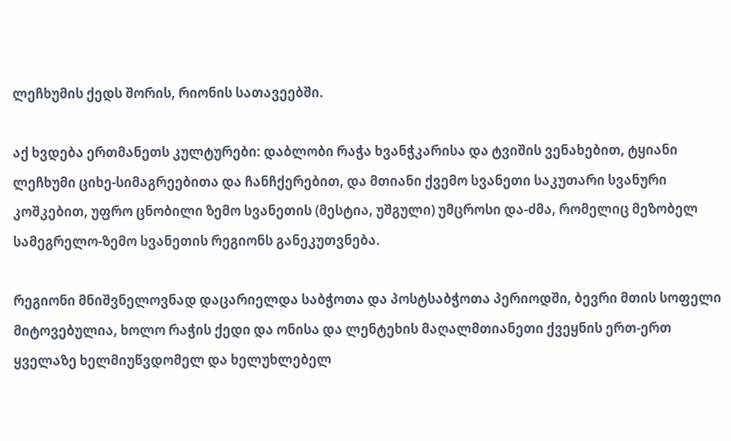ლეჩხუმის ქედს შორის, რიონის სათავეებში.

აქ ხვდება ერთმანეთს კულტურები: დაბლობი რაჭა ხვანჭკარისა და ტვიშის ვენახებით, ტყიანი ლეჩხუმი ციხე-სიმაგრეებითა და ჩანჩქერებით, და მთიანი ქვემო სვანეთი საკუთარი სვანური კოშკებით, უფრო ცნობილი ზემო სვანეთის (მესტია, უშგული) უმცროსი და-ძმა, რომელიც მეზობელ სამეგრელო-ზემო სვანეთის რეგიონს განეკუთვნება.

რეგიონი მნიშვნელოვნად დაცარიელდა საბჭოთა და პოსტსაბჭოთა პერიოდში, ბევრი მთის სოფელი მიტოვებულია, ხოლო რაჭის ქედი და ონისა და ლენტეხის მაღალმთიანეთი ქვეყნის ერთ-ერთ ყველაზე ხელმიუწვდომელ და ხელუხლებელ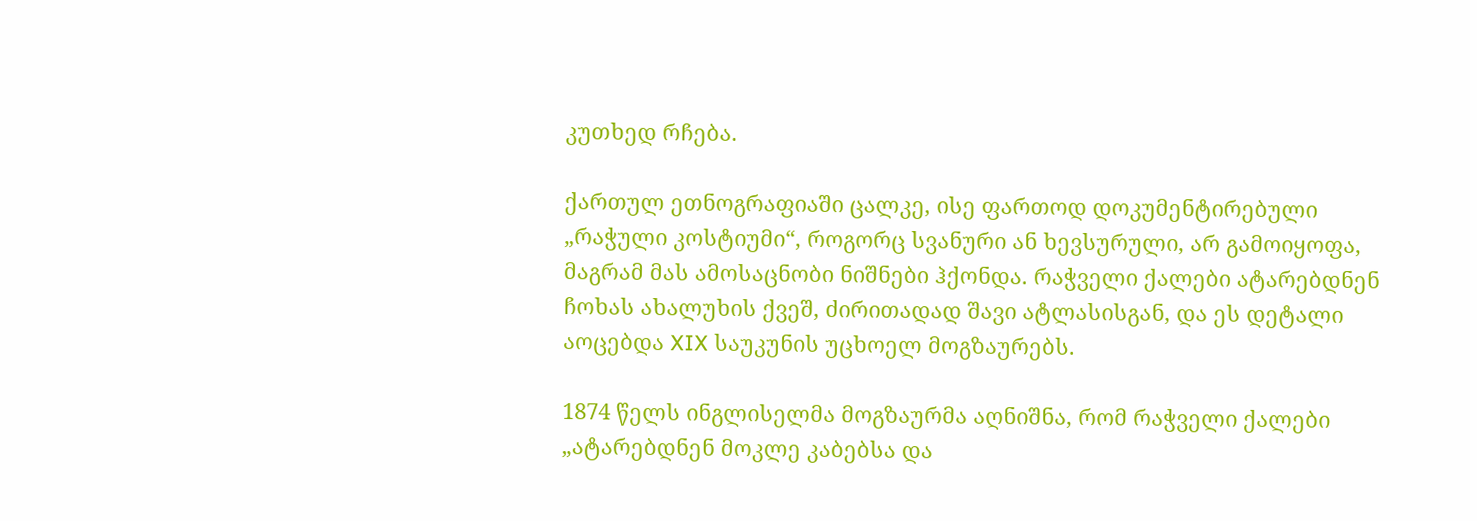კუთხედ რჩება.

ქართულ ეთნოგრაფიაში ცალკე, ისე ფართოდ დოკუმენტირებული „რაჭული კოსტიუმი“, როგორც სვანური ან ხევსურული, არ გამოიყოფა, მაგრამ მას ამოსაცნობი ნიშნები ჰქონდა. რაჭველი ქალები ატარებდნენ ჩოხას ახალუხის ქვეშ, ძირითადად შავი ატლასისგან, და ეს დეტალი აოცებდა XIX საუკუნის უცხოელ მოგზაურებს.

1874 წელს ინგლისელმა მოგზაურმა აღნიშნა, რომ რაჭველი ქალები „ატარებდნენ მოკლე კაბებსა და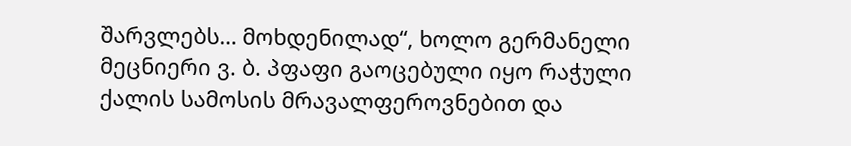შარვლებს… მოხდენილად“, ხოლო გერმანელი მეცნიერი ვ. ბ. პფაფი გაოცებული იყო რაჭული ქალის სამოსის მრავალფეროვნებით და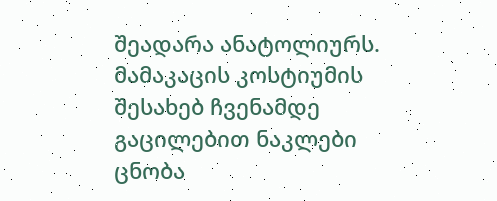შეადარა ანატოლიურს. მამაკაცის კოსტიუმის შესახებ ჩვენამდე გაცილებით ნაკლები ცნობა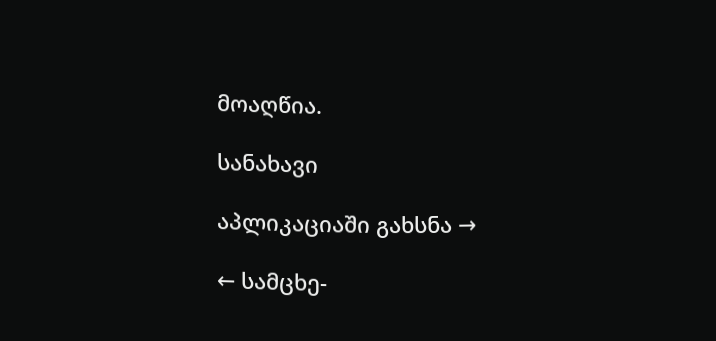მოაღწია.

სანახავი

აპლიკაციაში გახსნა →

← სამცხე-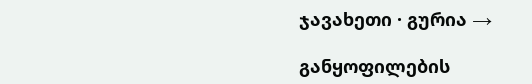ჯავახეთი · გურია →

განყოფილების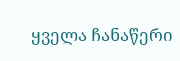ყველა ჩანაწერი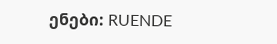ენები: RUENDE